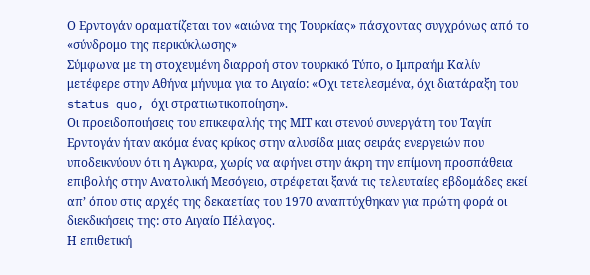Ο Ερντογάν οραματίζεται τον «αιώνα της Τουρκίας» πάσχοντας συγχρόνως από το «σύνδρομο της περικύκλωσης»
Σύμφωνα με τη στοχευμένη διαρροή στον τουρκικό Τύπο, ο Ιμπραήμ Καλίν μετέφερε στην Αθήνα μήνυμα για το Αιγαίο: «Οχι τετελεσμένα, όχι διατάραξη του status quo, όχι στρατιωτικοποίηση».
Οι προειδοποιήσεις του επικεφαλής της ΜΙΤ και στενού συνεργάτη του Ταγίπ Ερντογάν ήταν ακόμα ένας κρίκος στην αλυσίδα μιας σειράς ενεργειών που υποδεικνύουν ότι η Αγκυρα, χωρίς να αφήνει στην άκρη την επίμονη προσπάθεια επιβολής στην Ανατολική Μεσόγειο, στρέφεται ξανά τις τελευταίες εβδομάδες εκεί απ’ όπου στις αρχές της δεκαετίας του 1970 αναπτύχθηκαν για πρώτη φορά οι διεκδικήσεις της: στο Αιγαίο Πέλαγος.
Η επιθετική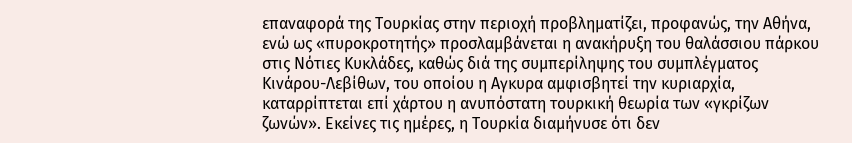επαναφορά της Τουρκίας στην περιοχή προβληματίζει, προφανώς, την Αθήνα, ενώ ως «πυροκροτητής» προσλαμβάνεται η ανακήρυξη του θαλάσσιου πάρκου στις Νότιες Κυκλάδες, καθώς διά της συμπερίληψης του συμπλέγματος Κινάρου-Λεβίθων, του οποίου η Αγκυρα αμφισβητεί την κυριαρχία, καταρρίπτεται επί χάρτου η ανυπόστατη τουρκική θεωρία των «γκρίζων ζωνών». Εκείνες τις ημέρες, η Τουρκία διαμήνυσε ότι δεν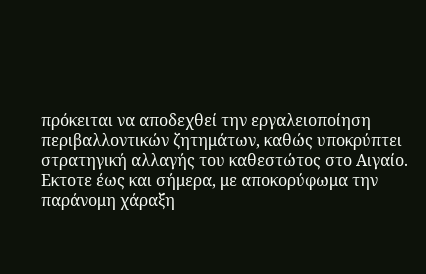πρόκειται να αποδεχθεί την εργαλειοποίηση περιβαλλοντικών ζητημάτων, καθώς υποκρύπτει στρατηγική αλλαγής του καθεστώτος στο Αιγαίο.
Εκτοτε έως και σήμερα, με αποκορύφωμα την παράνομη χάραξη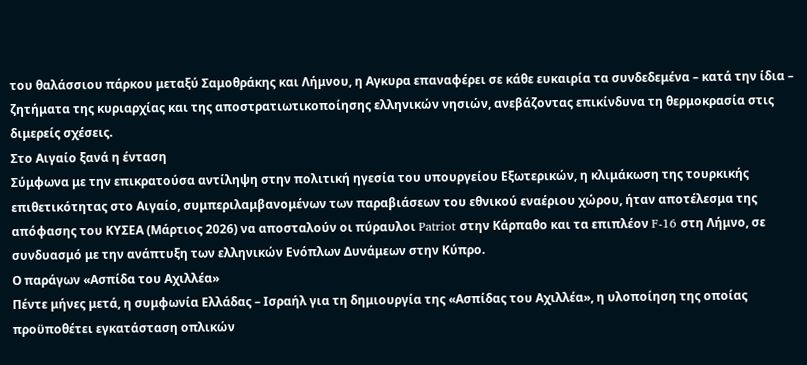του θαλάσσιου πάρκου μεταξύ Σαμοθράκης και Λήμνου, η Αγκυρα επαναφέρει σε κάθε ευκαιρία τα συνδεδεμένα – κατά την ίδια – ζητήματα της κυριαρχίας και της αποστρατιωτικοποίησης ελληνικών νησιών, ανεβάζοντας επικίνδυνα τη θερμοκρασία στις διμερείς σχέσεις.
Στο Αιγαίο ξανά η ένταση
Σύμφωνα με την επικρατούσα αντίληψη στην πολιτική ηγεσία του υπουργείου Εξωτερικών, η κλιμάκωση της τουρκικής επιθετικότητας στο Αιγαίο, συμπεριλαμβανομένων των παραβιάσεων του εθνικού εναέριου χώρου, ήταν αποτέλεσμα της απόφασης του ΚΥΣΕΑ (Μάρτιος 2026) να αποσταλούν οι πύραυλοι Patriot στην Κάρπαθο και τα επιπλέον F-16 στη Λήμνο, σε συνδυασμό με την ανάπτυξη των ελληνικών Ενόπλων Δυνάμεων στην Κύπρο.
Ο παράγων «Ασπίδα του Αχιλλέα»
Πέντε μήνες μετά, η συμφωνία Ελλάδας – Ισραήλ για τη δημιουργία της «Ασπίδας του Αχιλλέα», η υλοποίηση της οποίας προϋποθέτει εγκατάσταση οπλικών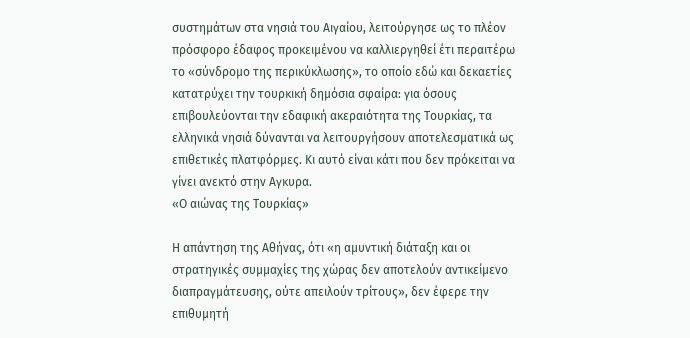συστημάτων στα νησιά του Αιγαίου, λειτούργησε ως το πλέον πρόσφορο έδαφος προκειμένου να καλλιεργηθεί έτι περαιτέρω το «σύνδρομο της περικύκλωσης», το οποίο εδώ και δεκαετίες κατατρύχει την τουρκική δημόσια σφαίρα: για όσους επιβουλεύονται την εδαφική ακεραιότητα της Τουρκίας, τα ελληνικά νησιά δύνανται να λειτουργήσουν αποτελεσματικά ως επιθετικές πλατφόρμες. Κι αυτό είναι κάτι που δεν πρόκειται να γίνει ανεκτό στην Αγκυρα.
«Ο αιώνας της Τουρκίας»

Η απάντηση της Αθήνας, ότι «η αμυντική διάταξη και οι στρατηγικές συμμαχίες της χώρας δεν αποτελούν αντικείμενο διαπραγμάτευσης, ούτε απειλούν τρίτους», δεν έφερε την επιθυμητή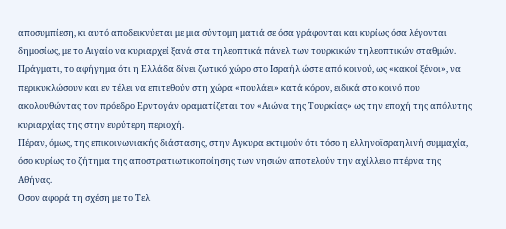αποσυμπίεση, κι αυτό αποδεικνύεται με μια σύντομη ματιά σε όσα γράφονται και κυρίως όσα λέγονται δημοσίως, με το Αιγαίο να κυριαρχεί ξανά στα τηλεοπτικά πάνελ των τουρκικών τηλεοπτικών σταθμών. Πράγματι, το αφήγημα ότι η Ελλάδα δίνει ζωτικό χώρο στο Ισραήλ ώστε από κοινού, ως «κακοί ξένοι», να περικυκλώσουν και εν τέλει να επιτεθούν στη χώρα «πουλάει» κατά κόρον, ειδικά στο κοινό που ακολουθώντας τον πρόεδρο Ερντογάν οραματίζεται τον «Αιώνα της Τουρκίας» ως την εποχή της απόλυτης κυριαρχίας της στην ευρύτερη περιοχή.
Πέραν, όμως, της επικοινωνιακής διάστασης, στην Αγκυρα εκτιμούν ότι τόσο η ελληνοϊσραηλινή συμμαχία, όσο κυρίως το ζήτημα της αποστρατιωτικοποίησης των νησιών αποτελούν την αχίλλειο πτέρνα της Αθήνας.
Οσον αφορά τη σχέση με το Τελ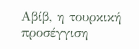Αβίβ, η τουρκική προσέγγιση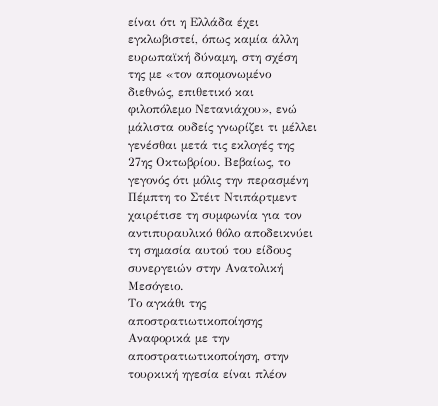είναι ότι η Ελλάδα έχει εγκλωβιστεί, όπως καμία άλλη ευρωπαϊκή δύναμη, στη σχέση της με «τον απομονωμένο διεθνώς, επιθετικό και φιλοπόλεμο Νετανιάχου», ενώ μάλιστα ουδείς γνωρίζει τι μέλλει γενέσθαι μετά τις εκλογές της 27ης Οκτωβρίου. Βεβαίως, το γεγονός ότι μόλις την περασμένη Πέμπτη το Στέιτ Ντιπάρτμεντ χαιρέτισε τη συμφωνία για τον αντιπυραυλικό θόλο αποδεικνύει τη σημασία αυτού του είδους συνεργειών στην Ανατολική Μεσόγειο.
Το αγκάθι της αποστρατιωτικοποίησης
Αναφορικά με την αποστρατιωτικοποίηση, στην τουρκική ηγεσία είναι πλέον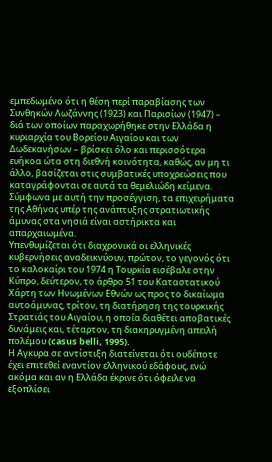εμπεδωμένο ότι η θέση περί παραβίασης των Συνθηκών Λωζάννης (1923) και Παρισίων (1947) – διά των οποίων παραχωρήθηκε στην Ελλάδα η κυριαρχία του Βορείου Αιγαίου και των Δωδεκανήσων – βρίσκει όλο και περισσότερα ευήκοα ώτα στη διεθνή κοινότητα, καθώς, αν μη τι άλλο, βασίζεται στις συμβατικές υποχρεώσεις που καταγράφονται σε αυτά τα θεμελιώδη κείμενα. Σύμφωνα με αυτή την προσέγγιση, τα επιχειρήματα της Αθήνας υπέρ της ανάπτυξης στρατιωτικής άμυνας στα νησιά είναι αστήρικτα και απαρχαιωμένα.
Υπενθυμίζεται ότι διαχρονικά οι ελληνικές κυβερνήσεις αναδεικνύουν, πρώτον, το γεγονός ότι το καλοκαίρι του 1974 η Τουρκία εισέβαλε στην Κύπρο, δεύτερον, το άρθρο 51 του Καταστατικού Χάρτη των Ηνωμένων Εθνών ως προς το δικαίωμα αυτοάμυνας, τρίτον, τη διατήρηση της τουρκικής Στρατιάς του Αιγαίου, η οποία διαθέτει αποβατικές δυνάμεις και, τέταρτον, τη διακηρυγμένη απειλή πολέμου (casus belli, 1995).
Η Aγκυρα σε αντίστιξη διατείνεται ότι ουδέποτε έχει επιτεθεί εναντίον ελληνικού εδάφους, ενώ ακόμα και αν η Ελλάδα έκρινε ότι όφειλε να εξοπλίσει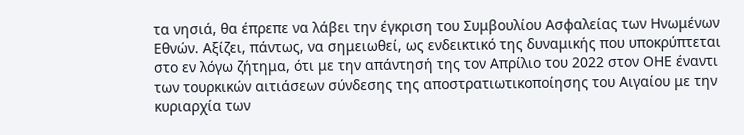τα νησιά, θα έπρεπε να λάβει την έγκριση του Συμβουλίου Ασφαλείας των Ηνωμένων Εθνών. Αξίζει, πάντως, να σημειωθεί, ως ενδεικτικό της δυναμικής που υποκρύπτεται στο εν λόγω ζήτημα, ότι με την απάντησή της τον Απρίλιο του 2022 στον ΟΗΕ έναντι των τουρκικών αιτιάσεων σύνδεσης της αποστρατιωτικοποίησης του Αιγαίου με την κυριαρχία των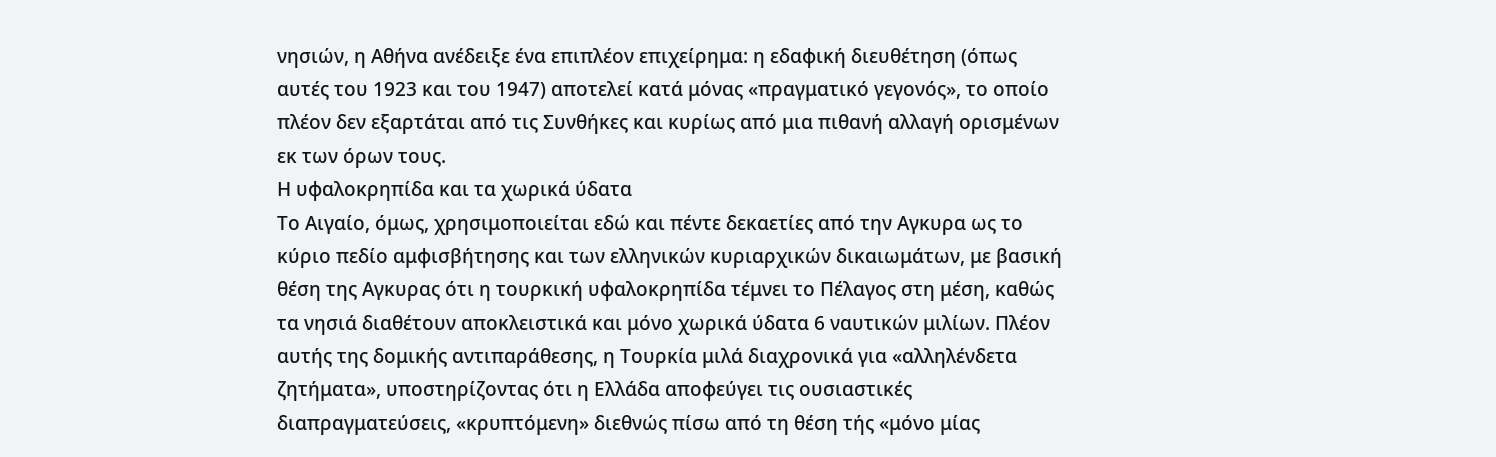νησιών, η Αθήνα ανέδειξε ένα επιπλέον επιχείρημα: η εδαφική διευθέτηση (όπως αυτές του 1923 και του 1947) αποτελεί κατά μόνας «πραγματικό γεγονός», το οποίο πλέον δεν εξαρτάται από τις Συνθήκες και κυρίως από μια πιθανή αλλαγή ορισμένων εκ των όρων τους.
Η υφαλοκρηπίδα και τα χωρικά ύδατα
Το Αιγαίο, όμως, χρησιμοποιείται εδώ και πέντε δεκαετίες από την Αγκυρα ως το κύριο πεδίο αμφισβήτησης και των ελληνικών κυριαρχικών δικαιωμάτων, με βασική θέση της Αγκυρας ότι η τουρκική υφαλοκρηπίδα τέμνει το Πέλαγος στη μέση, καθώς τα νησιά διαθέτουν αποκλειστικά και μόνο χωρικά ύδατα 6 ναυτικών μιλίων. Πλέον αυτής της δομικής αντιπαράθεσης, η Τουρκία μιλά διαχρονικά για «αλληλένδετα ζητήματα», υποστηρίζοντας ότι η Ελλάδα αποφεύγει τις ουσιαστικές διαπραγματεύσεις, «κρυπτόμενη» διεθνώς πίσω από τη θέση τής «μόνο μίας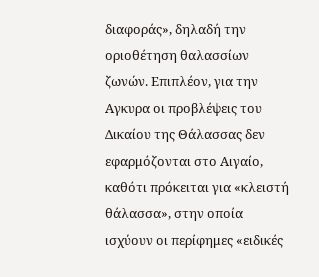διαφοράς», δηλαδή την οριοθέτηση θαλασσίων ζωνών. Επιπλέον, για την Αγκυρα οι προβλέψεις του Δικαίου της Θάλασσας δεν εφαρμόζονται στο Αιγαίο, καθότι πρόκειται για «κλειστή θάλασσα», στην οποία ισχύουν οι περίφημες «ειδικές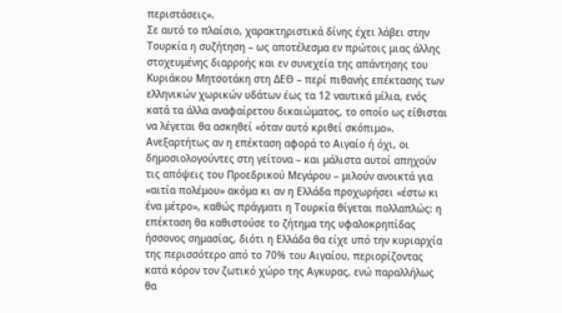περιστάσεις».
Σε αυτό το πλαίσιο, χαρακτηριστικά δίνης έχει λάβει στην Τουρκία η συζήτηση – ως αποτέλεσμα εν πρώτοις μιας άλλης στοχευμένης διαρροής και εν συνεχεία της απάντησης του Κυριάκου Μητσοτάκη στη ΔΕΘ – περί πιθανής επέκτασης των ελληνικών χωρικών υδάτων έως τα 12 ναυτικά μίλια, ενός κατά τα άλλα αναφαίρετου δικαιώματος, το οποίο ως είθισται να λέγεται θα ασκηθεί «όταν αυτό κριθεί σκόπιμο». Ανεξαρτήτως αν η επέκταση αφορά το Αιγαίο ή όχι, οι δημοσιολογούντες στη γείτονα – και μάλιστα αυτοί απηχούν τις απόψεις του Προεδρικού Μεγάρου – μιλούν ανοικτά για «αιτία πολέμου» ακόμα κι αν η Ελλάδα προχωρήσει «έστω κι ένα μέτρο», καθώς πράγματι η Τουρκία θίγεται πολλαπλώς: η επέκταση θα καθιστούσε το ζήτημα της υφαλοκρηπίδας ήσσονος σημασίας, διότι η Ελλάδα θα είχε υπό την κυριαρχία της περισσότερο από το 70% του Αιγαίου, περιορίζοντας κατά κόρον τον ζωτικό χώρο της Αγκυρας, ενώ παραλλήλως θα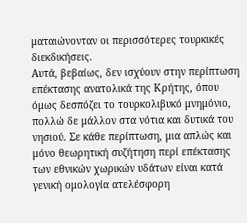ματαιώνονταν οι περισσότερες τουρκικές διεκδικήσεις.
Αυτά, βεβαίως, δεν ισχύουν στην περίπτωση επέκτασης ανατολικά της Κρήτης, όπου όμως δεσπόζει το τουρκολιβυκό μνημόνιο, πολλώ δε μάλλον στα νότια και δυτικά του νησιού. Σε κάθε περίπτωση, μια απλώς και μόνο θεωρητική συζήτηση περί επέκτασης των εθνικών χωρικών υδάτων είναι κατά γενική ομολογία ατελέσφορη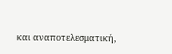και αναποτελεσματική,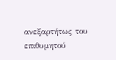ανεξαρτήτως του επιθυμητού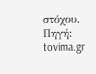στόχου.
Πηγή: tovima.gr